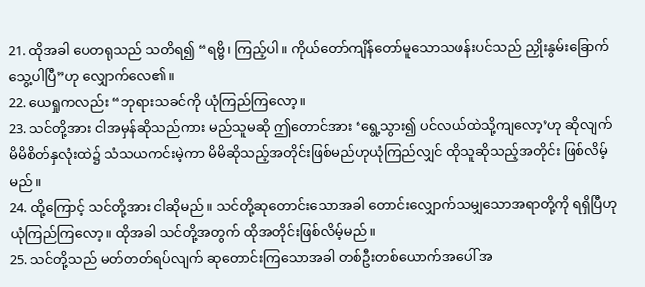21. ထိုအခါ ပေတရုသည် သတိရ၍ “ရဗ္ဗိ၊ ကြည့်ပါ။ ကိုယ်တော်ကျိန်တော်မူသောသဖန်းပင်သည် ညှိုးနွမ်းခြောက်သွေ့ပါပြီ”ဟု လျှောက်လေ၏။
22. ယေရှုကလည်း “ဘုရားသခင်ကို ယုံကြည်ကြလော့။
23. သင်တို့အား ငါအမှန်ဆိုသည်ကား မည်သူမဆို ဤတောင်အား ‘ရွေ့သွား၍ ပင်လယ်ထဲသို့ကျလော့’ဟု ဆိုလျက် မိမိစိတ်နှလုံးထဲ၌ သံသယကင်းမဲ့ကာ မိမိဆိုသည့်အတိုင်းဖြစ်မည်ဟုယုံကြည်လျှင် ထိုသူဆိုသည့်အတိုင်း ဖြစ်လိမ့်မည်။
24. ထို့ကြောင့် သင်တို့အား ငါဆိုမည်။ သင်တို့ဆုတောင်းသောအခါ တောင်းလျှောက်သမျှသောအရာတို့ကို ရရှိပြီဟုယုံကြည်ကြလော့။ ထိုအခါ သင်တို့အတွက် ထိုအတိုင်းဖြစ်လိမ့်မည်။
25. သင်တို့သည် မတ်တတ်ရပ်လျက် ဆုတောင်းကြသောအခါ တစ်ဦးတစ်ယောက်အပေါ် အ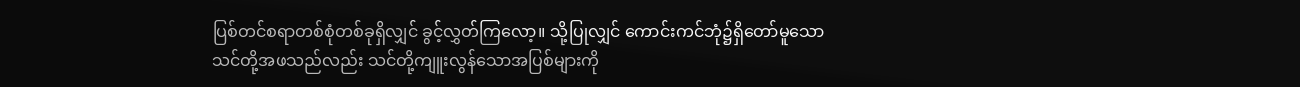ပြစ်တင်စရာတစ်စုံတစ်ခုရှိလျှင် ခွင့်လွှတ်ကြလော့။ သို့ပြုလျှင် ကောင်းကင်ဘုံ၌ရှိတော်မူသော သင်တို့အဖသည်လည်း သင်တို့ကျူးလွန်သောအပြစ်များကို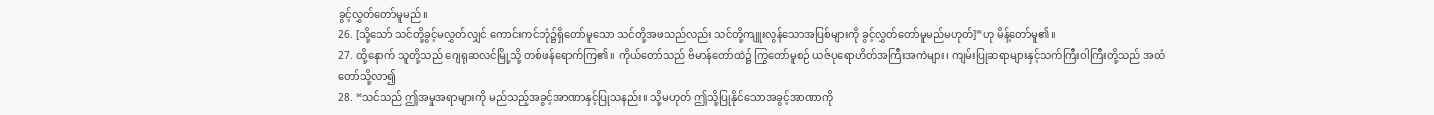ခွင့်လွှတ်တော်မူမည်။
26. [သို့သော် သင်တို့ခွင့်မလွှတ်လျှင် ကောင်းကင်ဘုံ၌ရှိတော်မူသော သင်တို့အဖသည်လည်း သင်တို့ကျူးလွန်သောအပြစ်များကို ခွင့်လွှတ်တော်မူမည်မဟုတ်]”ဟု မိန့်တော်မူ၏။
27. ထို့နောက် သူတို့သည် ဂျေရုဆလင်မြို့သို့ တစ်ဖန်ရောက်ကြ၏။ ကိုယ်တော်သည် ဗိမာန်တော်ထဲ၌ ကြွတော်မူစဉ် ယဇ်ပုရောဟိတ်အကြီးအကဲများ၊ ကျမ်းပြုဆရာများနှင့်သက်ကြီးဝါကြီးတို့သည် အထံတော်သို့လာ၍
28. “သင်သည် ဤအမှုအရာများကို မည်သည့်အခွင့်အာဏာနှင့်ပြုသနည်း။ သို့မဟုတ် ဤသို့ပြုနိုင်သောအခွင့်အာဏာကို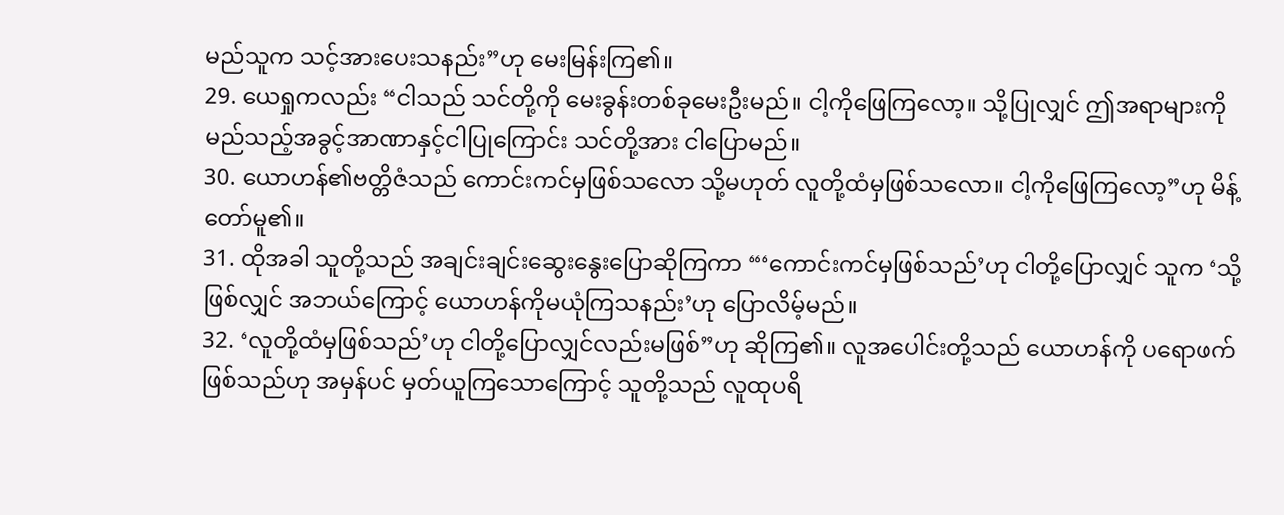မည်သူက သင့်အားပေးသနည်း”ဟု မေးမြန်းကြ၏။
29. ယေရှုကလည်း “ငါသည် သင်တို့ကို မေးခွန်းတစ်ခုမေးဦးမည်။ ငါ့ကိုဖြေကြလော့။ သို့ပြုလျှင် ဤအရာများကို မည်သည့်အခွင့်အာဏာနှင့်ငါပြုကြောင်း သင်တို့အား ငါပြောမည်။
30. ယောဟန်၏ဗတ္တိဇံသည် ကောင်းကင်မှဖြစ်သလော သို့မဟုတ် လူတို့ထံမှဖြစ်သလော။ ငါ့ကိုဖြေကြလော့”ဟု မိန့်တော်မူ၏။
31. ထိုအခါ သူတို့သည် အချင်းချင်းဆွေးနွေးပြောဆိုကြကာ “‘ကောင်းကင်မှဖြစ်သည်’ဟု ငါတို့ပြောလျှင် သူက ‘သို့ဖြစ်လျှင် အဘယ်ကြောင့် ယောဟန်ကိုမယုံကြသနည်း’ဟု ပြောလိမ့်မည်။
32. ‘လူတို့ထံမှဖြစ်သည်’ဟု ငါတို့ပြောလျှင်လည်းမဖြစ်”ဟု ဆိုကြ၏။ လူအပေါင်းတို့သည် ယောဟန်ကို ပရောဖက်ဖြစ်သည်ဟု အမှန်ပင် မှတ်ယူကြသောကြောင့် သူတို့သည် လူထုပရိ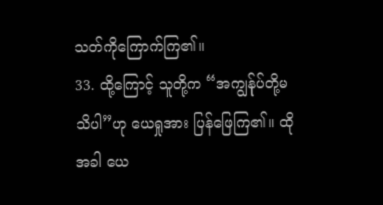သတ်ကိုကြောက်ကြ၏။
33. ထို့ကြောင့် သူတို့က “အကျွန်ုပ်တို့မသိပါ”ဟု ယေရှုအား ပြန်ဖြေကြ၏။ ထိုအခါ ယေ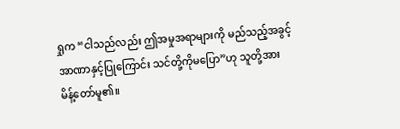ရှုက “ငါသည်လည်း ဤအမှုအရာများကို မည်သည့်အခွင့်အာဏာနှင့်ပြုကြောင်း သင်တို့ကိုမပြော”ဟု သူတို့အား မိန့်တော်မူ၏။